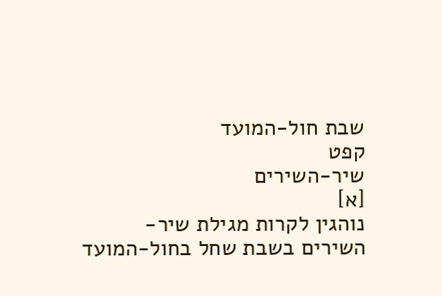שבת חול-המועד
קפט
שיר-השירים
[א]
נוהגין לקרות מגילת שיר-השירים בשבת שחל בחול-המועד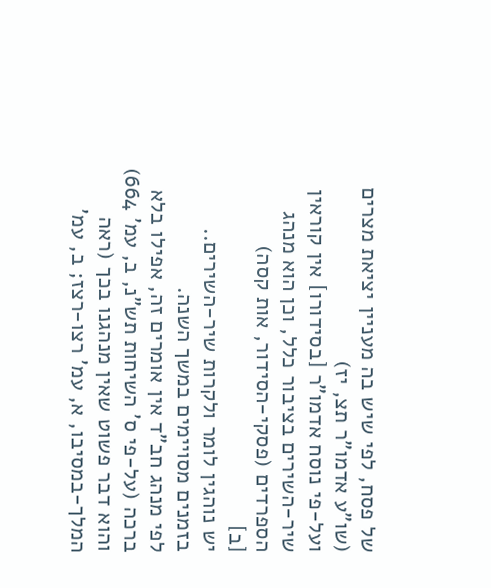של פסח, לפי שיש בה מעניין יציאת מצרים (שו"ע אדמו"ר תצ, יז)
ועל-פי נוסח אדמו"ר [בסידורו] אין קוראין שיר-השירים בציבור כלל, וכן הוא מנהג הספרדים (פסקי-הסידור, אות קסה)
[ב]
יש נוהגין לומר ולקרות שיר-השירים.. בזמנים מסויימים במשך השנה.
לפי מנהג חב"ד אין אומרים זה, אפילו בלא ברכה (על-פי ס' השיחות תש"נ, ב, עמ' 664)
והוא דבר פשוט שאין מנהגנו בכך (ראה המלך-במסיבו, א, עמ' רצו-רצז; ב, עמ'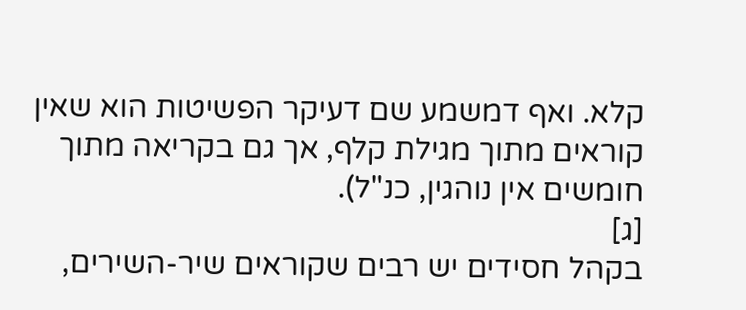קלא. ואף דמשמע שם דעיקר הפשיטות הוא שאין קוראים מתוך מגילת קלף, אך גם בקריאה מתוך חומשים אין נוהגין, כנ"ל).
[ג]
בקהל חסידים יש רבים שקוראים שיר-השירים,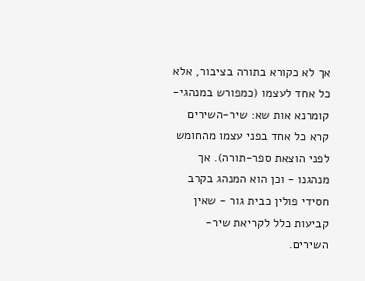אך לא כקורא בתורה בציבור, אלא כל אחד לעצמו (כמפורש במנהגי-קומרנא אות שא: שיר-השירים קרא כל אחד בפני עצמו מהחומש לפני הוצאת ספר-תורה). אך מנהגנו - וכן הוא המנהג בקרב חסידי פולין כבית גור - שאין קביעות כלל לקריאת שיר-השירים.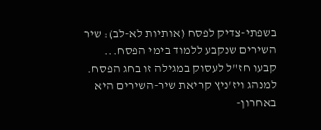בשפתי-צדיק לפסח (אותיות לא-לב): שיר השירים שנקבע ללמוד בימי הפסח...
קבעו חז"ל לעסוק במגילה זו בחג הפסח. למנהג ויז'ניץ קריאת שיר-השירים היא באחרון-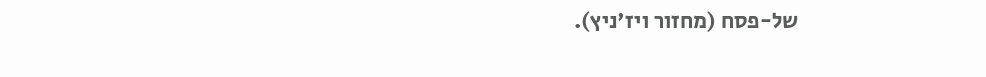של-פסח (מחזור ויז'ניץ).